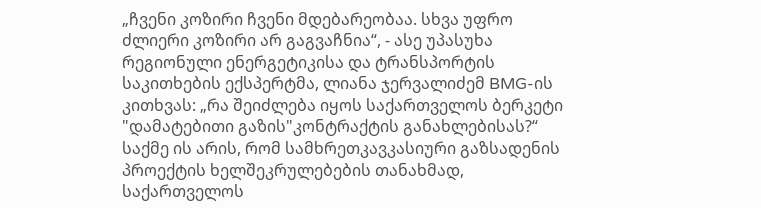„ჩვენი კოზირი ჩვენი მდებარეობაა. სხვა უფრო ძლიერი კოზირი არ გაგვაჩნია“, - ასე უპასუხა რეგიონული ენერგეტიკისა და ტრანსპორტის საკითხების ექსპერტმა, ლიანა ჯერვალიძემ BMG-ის კითხვას: „რა შეიძლება იყოს საქართველოს ბერკეტი "დამატებითი გაზის"კონტრაქტის განახლებისას?“
საქმე ის არის, რომ სამხრეთკავკასიური გაზსადენის პროექტის ხელშეკრულებების თანახმად, საქართველოს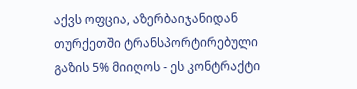აქვს ოფცია, აზერბაიჯანიდან თურქეთში ტრანსპორტირებული გაზის 5% მიიღოს - ეს კონტრაქტი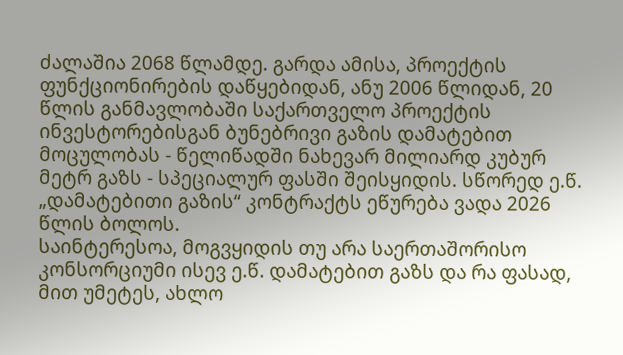ძალაშია 2068 წლამდე. გარდა ამისა, პროექტის ფუნქციონირების დაწყებიდან, ანუ 2006 წლიდან, 20 წლის განმავლობაში საქართველო პროექტის ინვესტორებისგან ბუნებრივი გაზის დამატებით მოცულობას - წელიწადში ნახევარ მილიარდ კუბურ მეტრ გაზს - სპეციალურ ფასში შეისყიდის. სწორედ ე.წ. „დამატებითი გაზის“ კონტრაქტს ეწურება ვადა 2026 წლის ბოლოს.
საინტერესოა, მოგვყიდის თუ არა საერთაშორისო კონსორციუმი ისევ ე.წ. დამატებით გაზს და რა ფასად, მით უმეტეს, ახლო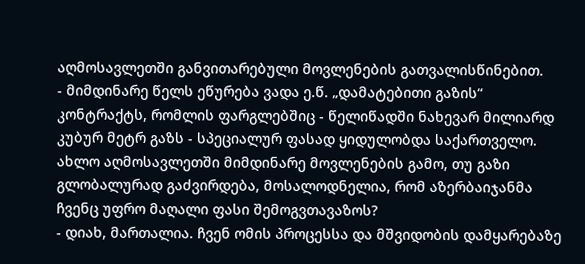აღმოსავლეთში განვითარებული მოვლენების გათვალისწინებით.
- მიმდინარე წელს ეწურება ვადა ე.წ. „დამატებითი გაზის“ კონტრაქტს, რომლის ფარგლებშიც - წელიწადში ნახევარ მილიარდ კუბურ მეტრ გაზს - სპეციალურ ფასად ყიდულობდა საქართველო. ახლო აღმოსავლეთში მიმდინარე მოვლენების გამო, თუ გაზი გლობალურად გაძვირდება, მოსალოდნელია, რომ აზერბაიჯანმა ჩვენც უფრო მაღალი ფასი შემოგვთავაზოს?
- დიახ, მართალია. ჩვენ ომის პროცესსა და მშვიდობის დამყარებაზე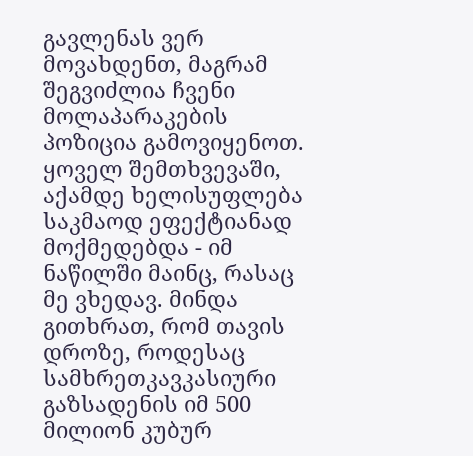გავლენას ვერ მოვახდენთ, მაგრამ შეგვიძლია ჩვენი მოლაპარაკების პოზიცია გამოვიყენოთ. ყოველ შემთხვევაში, აქამდე ხელისუფლება საკმაოდ ეფექტიანად მოქმედებდა - იმ ნაწილში მაინც, რასაც მე ვხედავ. მინდა გითხრათ, რომ თავის დროზე, როდესაც სამხრეთკავკასიური გაზსადენის იმ 500 მილიონ კუბურ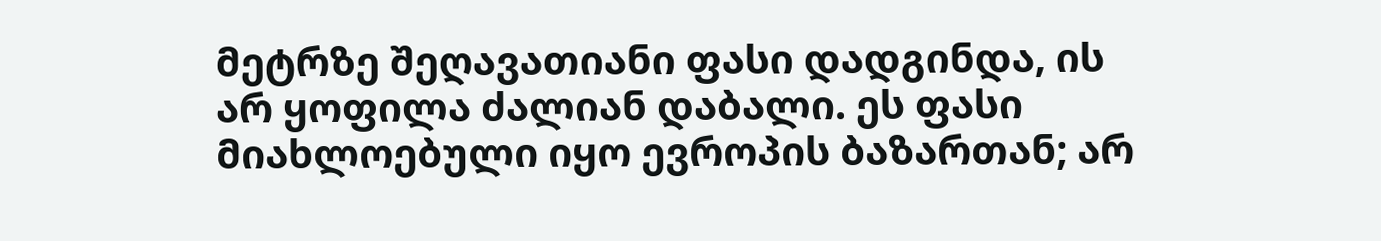მეტრზე შეღავათიანი ფასი დადგინდა, ის არ ყოფილა ძალიან დაბალი. ეს ფასი მიახლოებული იყო ევროპის ბაზართან; არ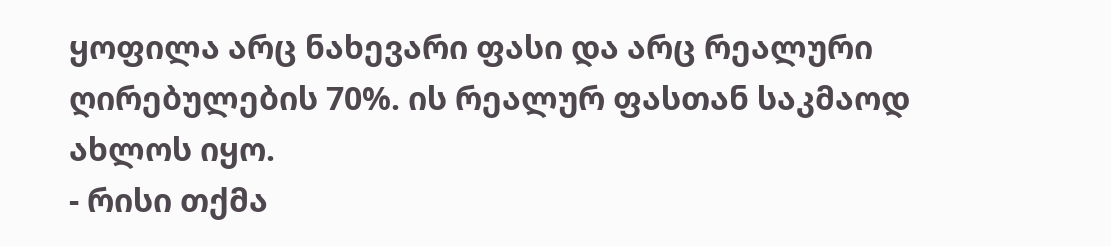ყოფილა არც ნახევარი ფასი და არც რეალური ღირებულების 70%. ის რეალურ ფასთან საკმაოდ ახლოს იყო.
- რისი თქმა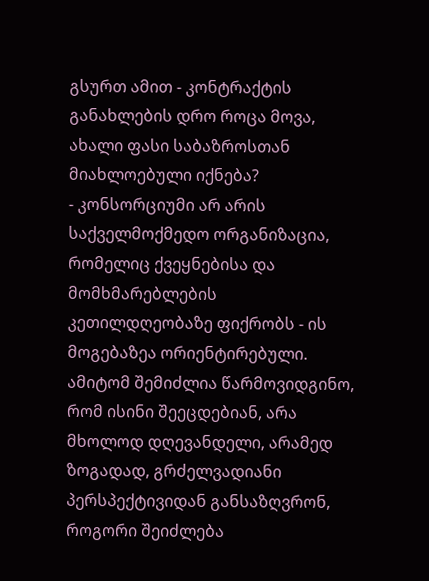გსურთ ამით - კონტრაქტის განახლების დრო როცა მოვა, ახალი ფასი საბაზროსთან მიახლოებული იქნება?
- კონსორციუმი არ არის საქველმოქმედო ორგანიზაცია, რომელიც ქვეყნებისა და მომხმარებლების კეთილდღეობაზე ფიქრობს - ის მოგებაზეა ორიენტირებული. ამიტომ შემიძლია წარმოვიდგინო, რომ ისინი შეეცდებიან, არა მხოლოდ დღევანდელი, არამედ ზოგადად, გრძელვადიანი პერსპექტივიდან განსაზღვრონ, როგორი შეიძლება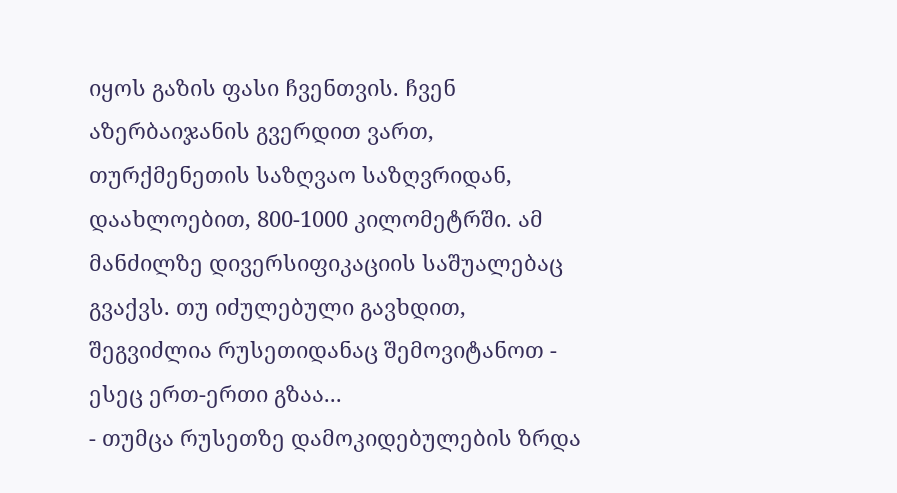იყოს გაზის ფასი ჩვენთვის. ჩვენ აზერბაიჯანის გვერდით ვართ, თურქმენეთის საზღვაო საზღვრიდან, დაახლოებით, 800-1000 კილომეტრში. ამ მანძილზე დივერსიფიკაციის საშუალებაც გვაქვს. თუ იძულებული გავხდით, შეგვიძლია რუსეთიდანაც შემოვიტანოთ - ესეც ერთ-ერთი გზაა...
- თუმცა რუსეთზე დამოკიდებულების ზრდა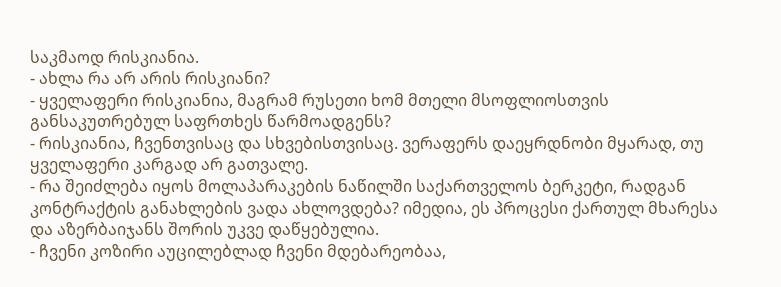საკმაოდ რისკიანია.
- ახლა რა არ არის რისკიანი?
- ყველაფერი რისკიანია, მაგრამ რუსეთი ხომ მთელი მსოფლიოსთვის განსაკუთრებულ საფრთხეს წარმოადგენს?
- რისკიანია, ჩვენთვისაც და სხვებისთვისაც. ვერაფერს დაეყრდნობი მყარად, თუ ყველაფერი კარგად არ გათვალე.
- რა შეიძლება იყოს მოლაპარაკების ნაწილში საქართველოს ბერკეტი, რადგან კონტრაქტის განახლების ვადა ახლოვდება? იმედია, ეს პროცესი ქართულ მხარესა და აზერბაიჯანს შორის უკვე დაწყებულია.
- ჩვენი კოზირი აუცილებლად ჩვენი მდებარეობაა,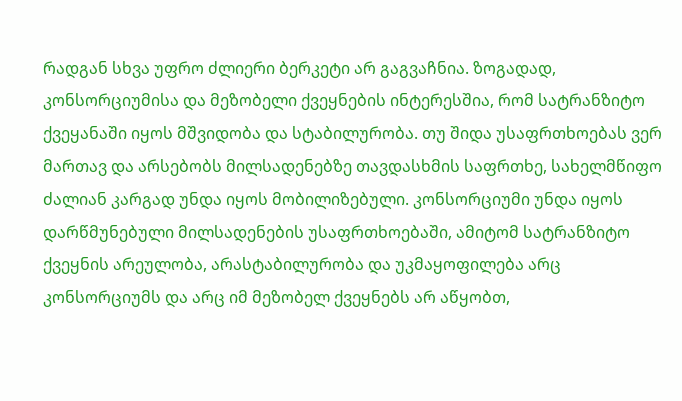რადგან სხვა უფრო ძლიერი ბერკეტი არ გაგვაჩნია. ზოგადად, კონსორციუმისა და მეზობელი ქვეყნების ინტერესშია, რომ სატრანზიტო ქვეყანაში იყოს მშვიდობა და სტაბილურობა. თუ შიდა უსაფრთხოებას ვერ მართავ და არსებობს მილსადენებზე თავდასხმის საფრთხე, სახელმწიფო ძალიან კარგად უნდა იყოს მობილიზებული. კონსორციუმი უნდა იყოს დარწმუნებული მილსადენების უსაფრთხოებაში, ამიტომ სატრანზიტო ქვეყნის არეულობა, არასტაბილურობა და უკმაყოფილება არც კონსორციუმს და არც იმ მეზობელ ქვეყნებს არ აწყობთ,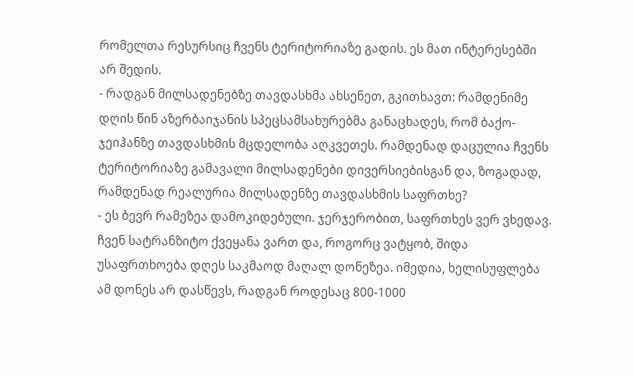რომელთა რესურსიც ჩვენს ტერიტორიაზე გადის. ეს მათ ინტერესებში არ შედის.
- რადგან მილსადენებზე თავდასხმა ახსენეთ, გკითხავთ: რამდენიმე დღის წინ აზერბაიჯანის სპეცსამსახურებმა განაცხადეს, რომ ბაქო-ჯეიჰანზე თავდასხმის მცდელობა აღკვეთეს. რამდენად დაცულია ჩვენს ტერიტორიაზე გამავალი მილსადენები დივერსიებისგან და, ზოგადად, რამდენად რეალურია მილსადენზე თავდასხმის საფრთხე?
- ეს ბევრ რამეზეა დამოკიდებული. ჯერჯერობით, საფრთხეს ვერ ვხედავ. ჩვენ სატრანზიტო ქვეყანა ვართ და, როგორც ვატყობ, შიდა უსაფრთხოება დღეს საკმაოდ მაღალ დონეზეა. იმედია, ხელისუფლება ამ დონეს არ დასწევს, რადგან როდესაც 800-1000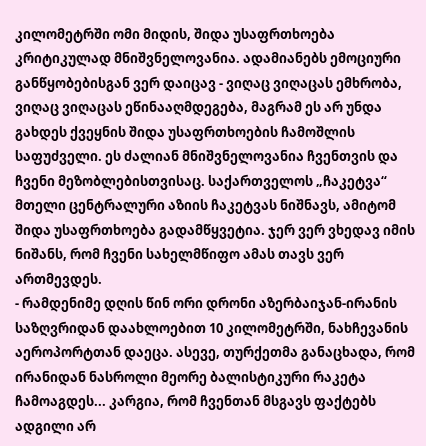კილომეტრში ომი მიდის, შიდა უსაფრთხოება კრიტიკულად მნიშვნელოვანია. ადამიანებს ემოციური განწყობებისგან ვერ დაიცავ - ვიღაც ვიღაცას ემხრობა, ვიღაც ვიღაცას ეწინააღმდეგება, მაგრამ ეს არ უნდა გახდეს ქვეყნის შიდა უსაფრთხოების ჩამოშლის საფუძველი. ეს ძალიან მნიშვნელოვანია ჩვენთვის და ჩვენი მეზობლებისთვისაც. საქართველოს „ჩაკეტვა“ მთელი ცენტრალური აზიის ჩაკეტვას ნიშნავს, ამიტომ შიდა უსაფრთხოება გადამწყვეტია. ჯერ ვერ ვხედავ იმის ნიშანს, რომ ჩვენი სახელმწიფო ამას თავს ვერ ართმევდეს.
- რამდენიმე დღის წინ ორი დრონი აზერბაიჯან-ირანის საზღვრიდან დაახლოებით 10 კილომეტრში, ნახჩევანის აეროპორტთან დაეცა. ასევე, თურქეთმა განაცხადა, რომ ირანიდან ნასროლი მეორე ბალისტიკური რაკეტა ჩამოაგდეს... კარგია, რომ ჩვენთან მსგავს ფაქტებს ადგილი არ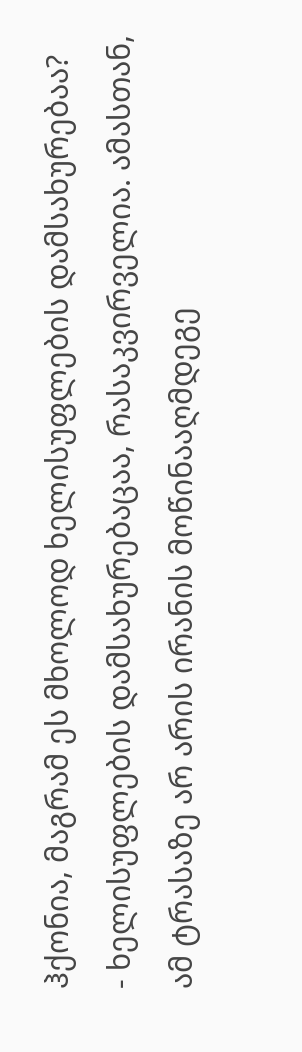ჰქონია, მაგრამ ეს მხოლოდ ხელისუფლების დამსახურებაა?
- ხელისუფლების დამსახურებაცაა, რასაკვირველია. ამასთან, ამ ტრასაზე არ არის ირანის მოწინააღმდეგე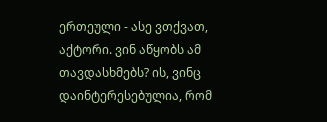ერთეული - ასე ვთქვათ, აქტორი. ვინ აწყობს ამ თავდასხმებს? ის, ვინც დაინტერესებულია, რომ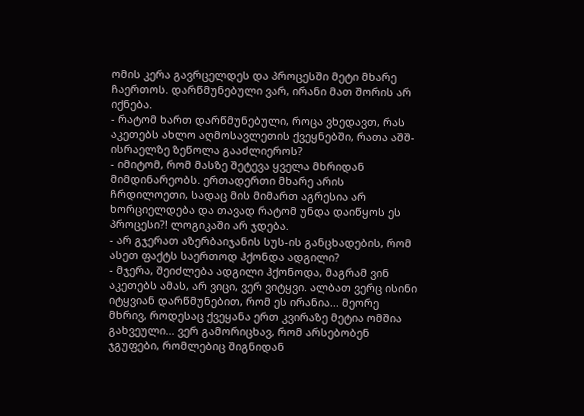ომის კერა გავრცელდეს და პროცესში მეტი მხარე ჩაერთოს. დარწმუნებული ვარ, ირანი მათ შორის არ იქნება.
- რატომ ხართ დარწმუნებული, როცა ვხედავთ, რას აკეთებს ახლო აღმოსავლეთის ქვეყნებში, რათა აშშ-ისრაელზე ზეწოლა გააძლიეროს?
- იმიტომ, რომ მასზე შეტევა ყველა მხრიდან მიმდინარეობს. ერთადერთი მხარე არის ჩრდილოეთი, სადაც მის მიმართ აგრესია არ ხორციელდება და თავად რატომ უნდა დაიწყოს ეს პროცესი?! ლოგიკაში არ ჯდება.
- არ გჯერათ აზერბაიჯანის სუს-ის განცხადების, რომ ასეთ ფაქტს საერთოდ ჰქონდა ადგილი?
- მჯერა, შეიძლება ადგილი ჰქონოდა, მაგრამ ვინ აკეთებს ამას, არ ვიცი, ვერ ვიტყვი. ალბათ ვერც ისინი იტყვიან დარწმუნებით, რომ ეს ირანია... მეორე მხრივ, როდესაც ქვეყანა ერთ კვირაზე მეტია ომშია გახვეული... ვერ გამორიცხავ, რომ არსებობენ ჯგუფები, რომლებიც შიგნიდან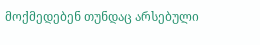მოქმედებენ თუნდაც არსებული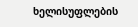ხელისუფლების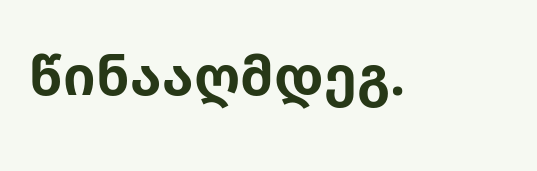წინააღმდეგ.